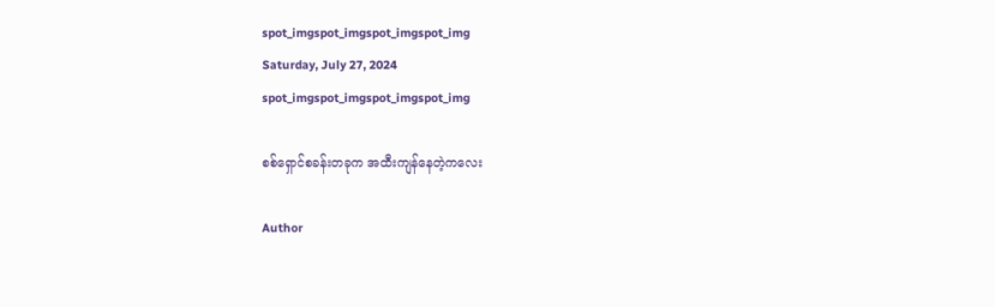spot_imgspot_imgspot_imgspot_img
Saturday, July 27, 2024
spot_imgspot_imgspot_imgspot_img

စစ်ရှောင်စခန်းတခုက အထီးကျန်နေတဲ့ကလေး

Author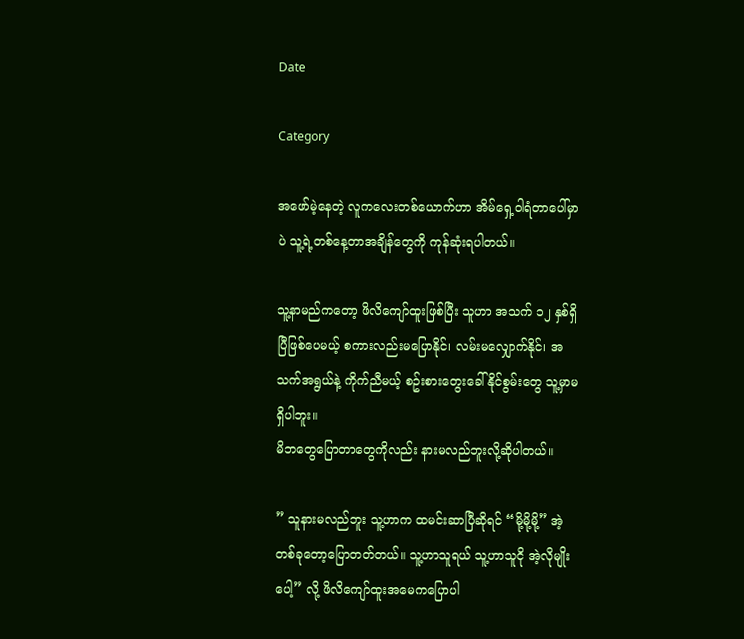Date

Category

အဖော်မဲ့နေတဲ့ လူကလေးတစ်ယောက်ဟာ အိမ်ရှေ့ဝါရံတာပေါ်မှာပဲ သူ့ရဲ့တစ်နေ့တာအချိန်တွေကို ကုန်ဆုံးရပါတယ်။

သူ့နာမည်ကတော့ ဖိလိကျော်ထူးဖြစ်ပြီး သူဟာ အသက် ၁၂ နှစ်ရှိပြီဖြစ်ပေမယ့် စကားလည်းမပြောနိုင်၊ လမ်းမလျှောက်နိုင်၊ အသက်အရွယ်နဲ့ ကိုက်ညီမယ့် စဥ်းစားတွေးခေါ်နိုင်စွမ်းတွေ သူ့မှာမရှိပါဘူး။
မိဘတွေပြောတာတွေကိုလည်း နားမလည်ဘူးလို့ဆိုပါတယ်။

” သူနားမလည်ဘူး သူ့ဟာက ထမင်းဆာပြီဆိုရင် “မို့မို့မို့” အဲ့တစ်ခုတော့ပြောတတ်တယ်။ သူ့ဟာသူရယ် သူ့ဟာသူငို အဲ့လိုမျိုးပေါ့” လို့ ဖိလိကျော်ထူးအမေကပြောပါ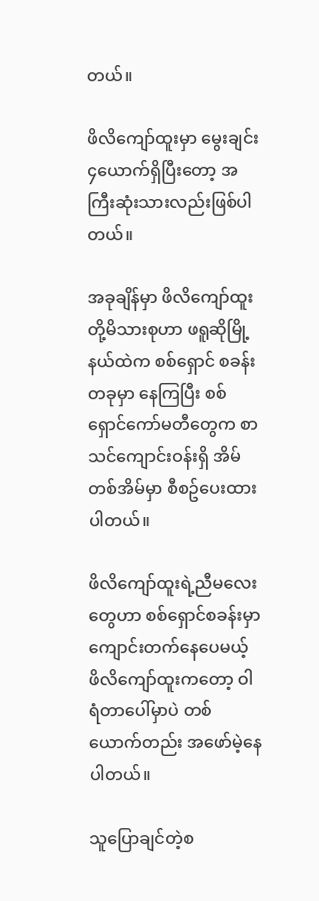တယ်။

ဖိလိကျော်ထူးမှာ မွေးချင်း ၄ယောက်ရှိပြီးတော့ အကြီးဆုံးသားလည်းဖြစ်ပါတယ်။

အခုချိန်မှာ ဖိလိကျော်ထူးတို့မိသားစုဟာ ဖရူဆိုမြို့နယ်ထဲက စစ်ရှောင် စခန်းတခုမှာ နေကြပြီး စစ်ရှောင်ကော်မတီတွေက စာသင်ကျောင်းဝန်းရှိ အိမ်တစ်အိမ်မှာ စီစဥ်ပေးထားပါတယ်။

ဖိလိကျော်ထူးရဲ့ညီမလေးတွေဟာ စစ်ရှောင်စခန်းမှာ ကျောင်းတက်နေပေမယ့် ဖိလိကျော်ထူးကတော့ ဝါရံတာပေါ်မှာပဲ တစ်ယောက်တည်း အဖော်မဲ့နေပါတယ်။

သူပြောချင်တဲ့စ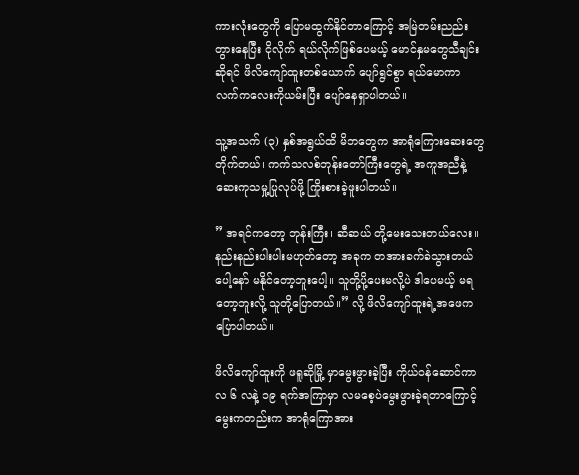ကားလုံးတွေကို ပြောမထွက်နိုင်တာကြောင့် အမြဲတမ်းညည်းတွားနေပြီး ငိုလိုက် ရယ်လိုက်ဖြစ်ပေမယ့် မောင်နှမတွေသီချင်းဆိုရင် ဖိလိကျော်ထူးတစ်ယောက် ပျော်ရွင်စွာ ရယ်မောကာ လက်ကလေးကိုယမ်းပြီး ပျော်နေရှာပါတယ်။

သူ့အသက် (၃) နှစ်အရွယ်ထိ မိဘတွေက အာရုံကြေားဆေးတွေတိုက်တယ်၊ ကက်သလစ်ဘုန်းတော်ကြီးတွေရဲ့ အကူအညီနဲ့ ဆေးကုသမှု့ပြုလုပ်ဖို့ ကြိုးစားခဲ့ဖူးပါတယ်။

” အရင်ကတော့ ဘုန်းကြီး၊ ဆီဆယ် တို့မေးသေးတယ်လေး။ နည်းနည်းပါးပါးမဟုတ်တော့ အခုက တအားခက်ခဲသွားတယ်ပေါ့နော် မနိုင်တော့ဘူးပေါ့။ သူတို့ပို့ပေးမလို့ပဲ ဒါပေမယ့် မရတော့ဘူးလို့ သူတို့ပြောတယ်။” လို့ ဖိလိကျော်ထူးရဲ့အဖေက ပြောပါတယ်။

ဖိလိကျော်ထူးကို ဖရူဆိုမြို့ မှာမွေးဖွားခဲ့ပြီး ကိုယ်ဝန်ဆောင်ကာလ ၆ လနဲ့ ၁၉ ရက်အကြာမှာ လမစေ့ပဲမွေးဖွားခဲ့ရတာကြောင့် မွေးကတည်းက အာရုံကြောအား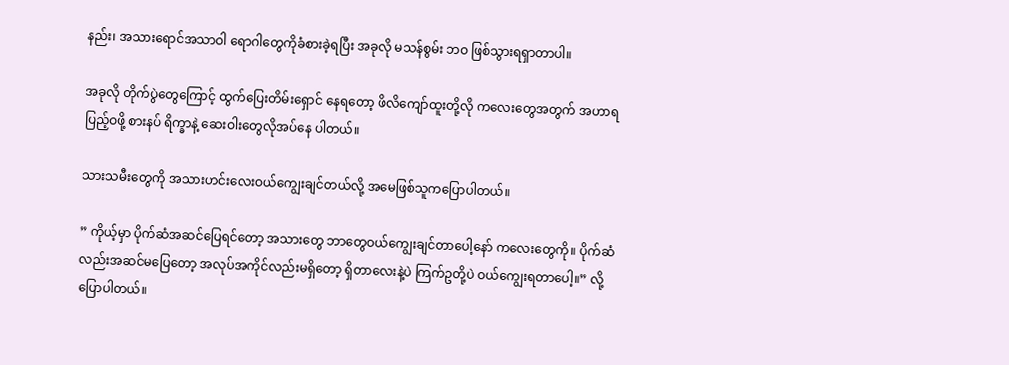နည်း၊ အသားရောင်အသာဝါ ရောဂါတွေကိုခံစားခဲ့ရပြီး အခုလို မသန်စွမ်း ဘဝ ဖြစ်သွားရရှာတာပါ။

အခုလို တိုက်ပွဲတွေကြောင့် ထွက်ပြေးတိမ်းရှောင် နေရတော့ ဖိလိကျော်ထူးတို့လို ကလေးတွေအတွက် အဟာရပြည့်ဝဖို့ စားနပ် ရိက္ခာနဲ့ ဆေးဝါးတွေလိုအပ်နေ ပါတယ်။

သားသမီးတွေကို အသားဟင်းလေးဝယ်ကျွေးချင်တယ်လို့ အမေဖြစ်သူကပြောပါတယ်။

” ကိုယ့်မှာ ပိုက်ဆံအဆင်ပြေရင်တော့ အသားတွေ ဘာတွေဝယ်ကျွေးချင်တာပေါ့နော် ကလေးတွေကို။ ပိုက်ဆံလည်းအဆင်မပြေတော့ အလုပ်အကိုင်လည်းမရှိတော့ ရှိတာလေးနဲ့ပဲ ကြက်ဥတို့ပဲ ဝယ်ကျွေးရတာပေါ့။” လို့ပြောပါတယ်။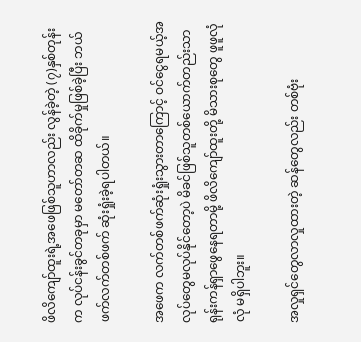ဖိလိကျော်ထူးရဲ့အဖေဖြစ်သူဟာလည်း လွန်ခဲ့တဲ့ (၇)နှစ်တုန်းက လုပ်ငန်းခွင်တခုမှာ မတော်တဆ ထိခိုက်မှုဖြစ်ခဲ့ပြီး ဘယ်ဖက်လက်တစ်ဖက် ဆုံးရှုံးခဲ့ရပါတယ်။

အဖေက လက်တစ်ဖက်ဆုံးရှုံးသွားတာကြောင့် ဝင်ငွေရမယ့်အလုပ်တွေမလုပ်နိုင်တော့ပဲ မိခင်ဖြစ်သူတစ်ယောက်တည်းသာ ရုန်းကန်ရှာဖွေနေရတာမို့ ဖိလိကျော်ထူးတို့ မိသားစုတွေ ဖူဖူလုံလုံ မရှိပါဘူး။

အလှုရှင်တွေလာလှုထားတဲ့ ဆန်တွေလည်း တစ်ဗုံး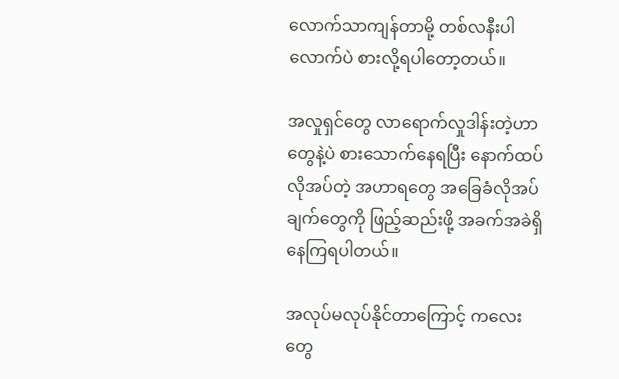လောက်သာကျန်တာမို့ တစ်လနီးပါလောက်ပဲ စားလို့ရပါတော့တယ်။

အလှုရှင်တွေ လာရောက်လှုဒါန်းတဲ့ဟာတွေနဲ့ပဲ စားသောက်နေရပြီး နောက်ထပ်လိုအပ်တဲ့ အဟာရတွေ အခြေခံလိုအပ်ချက်တွေကို ဖြည့်ဆည်းဖို့ အခက်အခဲရှိနေကြရပါတယ်။

အလုပ်မလုပ်နိုင်တာကြောင့် ကလေးတွေ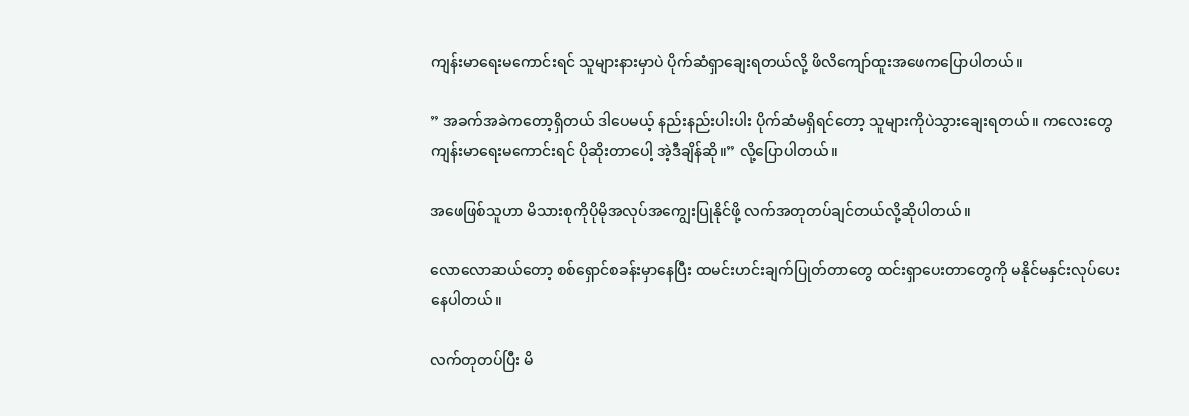ကျန်းမာရေးမကောင်းရင် သူများနားမှာပဲ ပိုက်ဆံရှာချေးရတယ်လို့ ဖိလိကျော်ထူးအဖေကပြောပါတယ်။

” အခက်အခဲကတော့ရှိတယ် ဒါပေမယ့် နည်းနည်းပါးပါး ပိုက်ဆံမရှိရင်တော့ သူများကိုပဲသွားချေးရတယ်။ ကလေးတွေကျန်းမာရေးမကောင်းရင် ပိုဆိုးတာပေါ့ အဲ့ဒီချိန်ဆို။” လို့ပြောပါတယ်။

အဖေဖြစ်သူဟာ မိသားစုကိုပိုမိုအလုပ်အကျွေးပြုနိုင်ဖို့ လက်အတုတပ်ချင်တယ်လို့ဆိုပါတယ်။

လောလောဆယ်တော့ စစ်ရှောင်စခန်းမှာနေပြီး ထမင်းဟင်းချက်ပြုတ်တာတွေ ထင်းရှာပေးတာတွေကို မနိုင်မနှင်းလုပ်ပေးနေပါတယ်။

လက်တုတပ်ပြီး မိ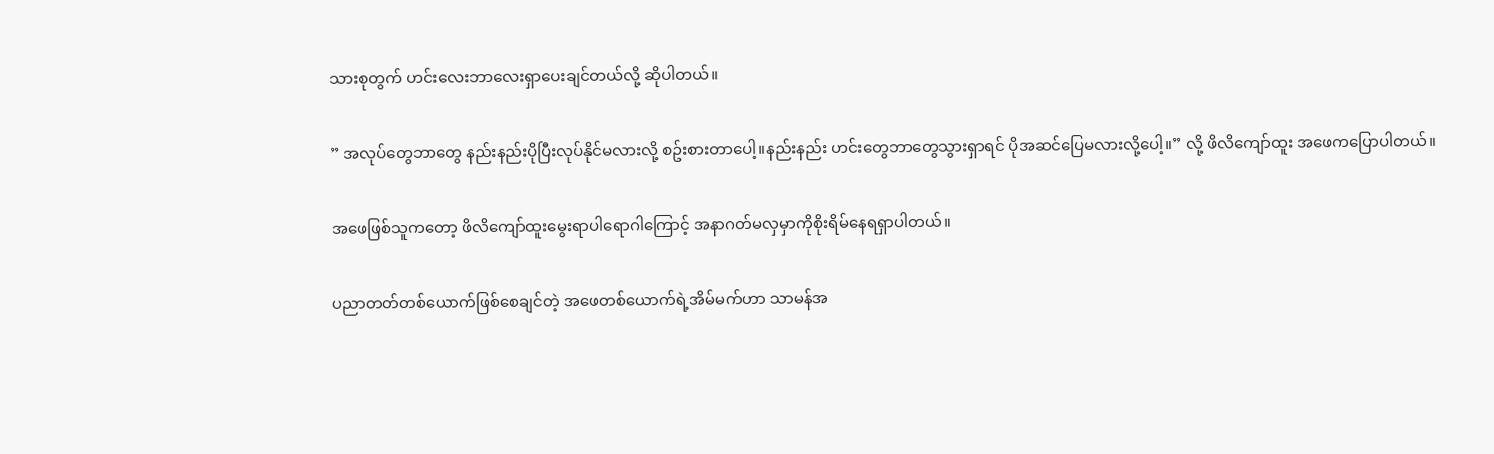သားစုတွက် ဟင်းလေးဘာလေးရှာပေးချင်တယ်လို့ ဆိုပါတယ်။

” အလုပ်တွေဘာတွေ နည်းနည်းပိုပြီးလုပ်နိုင်မလားလို့ စဥ်းစားတာပေါ့။နည်းနည်း ဟင်းတွေဘာတွေသွားရှာရင် ပိုအဆင်ပြေမလားလို့ပေါ့။” လို့ ဖိလိကျော်ထူး အဖေကပြောပါတယ်။

အဖေဖြစ်သူကတော့ ဖိလိကျော်ထူးမွေးရာပါရောဂါကြောင့် အနာဂတ်မလှမှာကိုစိုးရိမ်နေရရှာပါတယ်။

ပညာတတ်တစ်ယောက်ဖြစ်စေချင်တဲ့ အဖေတစ်ယောက်ရဲ့အိမ်မက်ဟာ သာမန်အ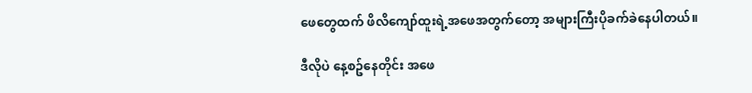ဖေတွေထက် ဖိလိကျော်ထူးရဲ့အဖေအတွက်တော့ အများကြီးပိုခက်ခဲနေပါတယ်။

ဒီလိုပဲ နေ့စဥ်နေတိုင်း အဖေ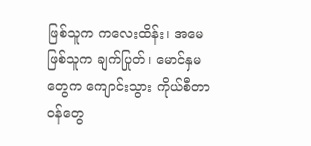ဖြစ်သူက ကလေးထိန်း၊ အမေဖြစ်သူက ချက်ပြုတ်၊ မောင်နှမတွေက ကျောင်းသွား ကိုယ်စီတာဝန်တွေ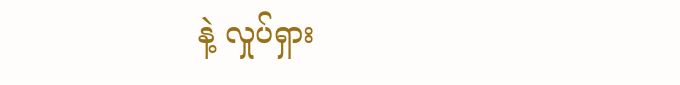နဲ့ လှုပ်ရှား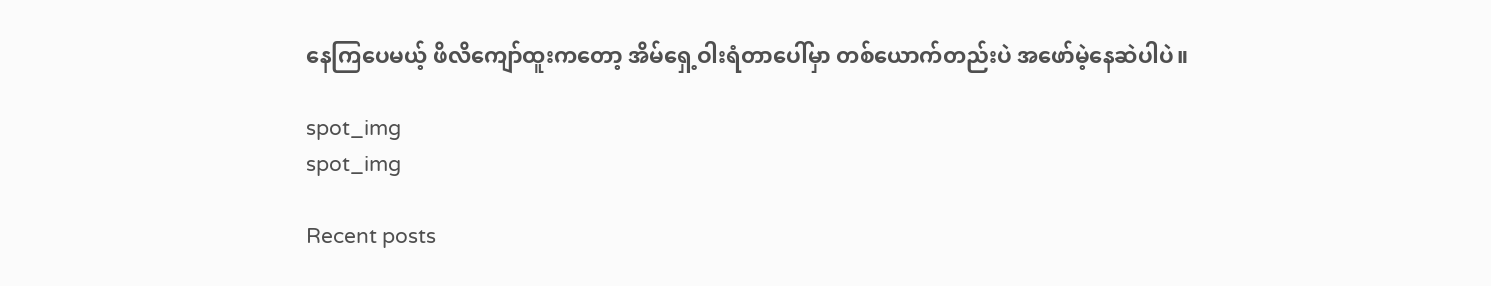နေကြပေမယ့် ဖိလိကျော်ထူးကတော့ အိမ်ရှေ့ဝါးရံတာပေါ်မှာ တစ်ယောက်တည်းပဲ အဖော်မဲ့နေဆဲပါပဲ။

spot_img
spot_img

Recent posts